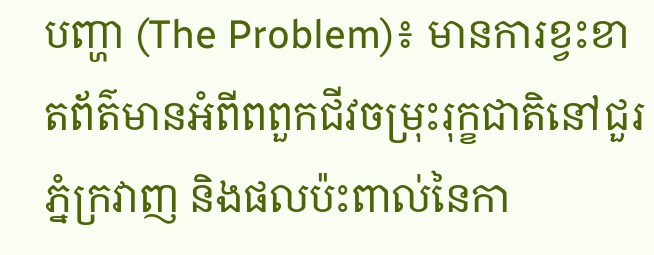បញ្ហា (The Problem)៖ មានការខ្វះខាតព័ត៌មានអំពីពពួកជីវចម្រុះរុក្ខជាតិនៅជួរភ្នំក្រវាញ និងផលប៉ះពាល់នៃកា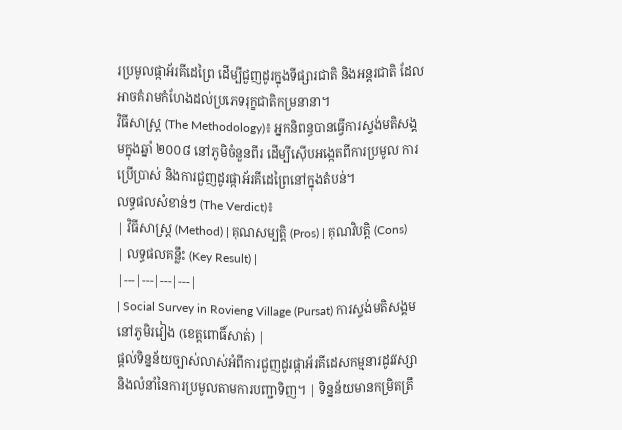រប្រមូលផ្កាអ័រគីដេព្រៃ ដើម្បីជួញដូរក្នុងទីផ្សារជាតិ និងអន្តរជាតិ ដែលអាចគំរាមកំហែងដល់ប្រភេទរុក្ខជាតិកម្រនានា។
វិធីសាស្ត្រ (The Methodology)៖ អ្នកនិពន្ធបានធ្វើការស្ទង់មតិសង្គមក្នុងឆ្នាំ ២០០៨ នៅភូមិចំនួនពីរ ដើម្បីស៊ើបអង្កេតពីការប្រមូល ការប្រើប្រាស់ និងការជួញដូរផ្កាអ័រគីដេព្រៃនៅក្នុងតំបន់។
លទ្ធផលសំខាន់ៗ (The Verdict)៖
| វិធីសាស្ត្រ (Method) | គុណសម្បត្តិ (Pros) | គុណវិបត្តិ (Cons) | លទ្ធផលគន្លឹះ (Key Result) |
|---|---|---|---|
| Social Survey in Rovieng Village (Pursat) ការស្ទង់មតិសង្គមនៅភូមិរវៀង (ខេត្តពោធិ៍សាត់) |
ផ្តល់ទិន្នន័យច្បាស់លាស់អំពីការជួញដូរផ្កាអ័រគីដេសកម្មនារដូវវស្សា និងលំនាំនៃការប្រមូលតាមការបញ្ជាទិញ។ | ទិន្នន័យមានកម្រិតត្រឹ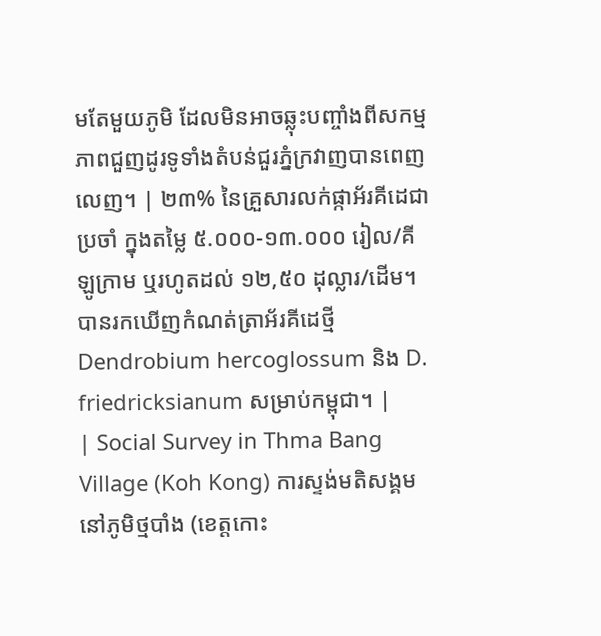មតែមួយភូមិ ដែលមិនអាចឆ្លុះបញ្ចាំងពីសកម្មភាពជួញដូរទូទាំងតំបន់ជួរភ្នំក្រវាញបានពេញលេញ។ | ២៣% នៃគ្រួសារលក់ផ្កាអ័រគីដេជាប្រចាំ ក្នុងតម្លៃ ៥.០០០-១៣.០០០ រៀល/គីឡូក្រាម ឬរហូតដល់ ១២,៥០ ដុល្លារ/ដើម។ បានរកឃើញកំណត់ត្រាអ័រគីដេថ្មី Dendrobium hercoglossum និង D. friedricksianum សម្រាប់កម្ពុជា។ |
| Social Survey in Thma Bang Village (Koh Kong) ការស្ទង់មតិសង្គមនៅភូមិថ្មបាំង (ខេត្តកោះ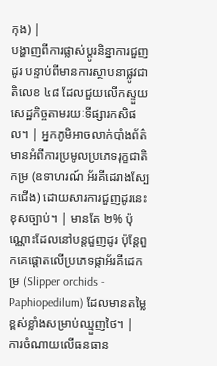កុង) |
បង្ហាញពីការផ្លាស់ប្តូរនិន្នាការជួញដូរ បន្ទាប់ពីមានការស្ថាបនាផ្លូវជាតិលេខ ៤៨ ដែលជួយលើកស្ទួយសេដ្ឋកិច្ចតាមរយៈទីផ្សារកសិផល។ | អ្នកភូមិអាចលាក់បាំងព័ត៌មានអំពីការប្រមូលប្រភេទរុក្ខជាតិកម្រ (ឧទាហរណ៍ អ័រគីដេរាងស្បែកជើង) ដោយសារការជួញដូរនេះខុសច្បាប់។ | មានតែ ២% ប៉ុណ្ណោះដែលនៅបន្តជួញដូរ ប៉ុន្តែពួកគេផ្តោតលើប្រភេទផ្កាអ័រគីដេកម្រ (Slipper orchids - Paphiopedilum) ដែលមានតម្លៃខ្ពស់ខ្លាំងសម្រាប់ឈ្មួញថៃ។ |
ការចំណាយលើធនធាន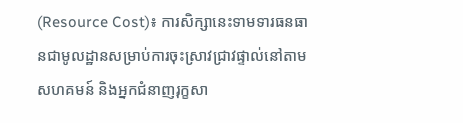(Resource Cost)៖ ការសិក្សានេះទាមទារធនធានជាមូលដ្ឋានសម្រាប់ការចុះស្រាវជ្រាវផ្ទាល់នៅតាមសហគមន៍ និងអ្នកជំនាញរុក្ខសា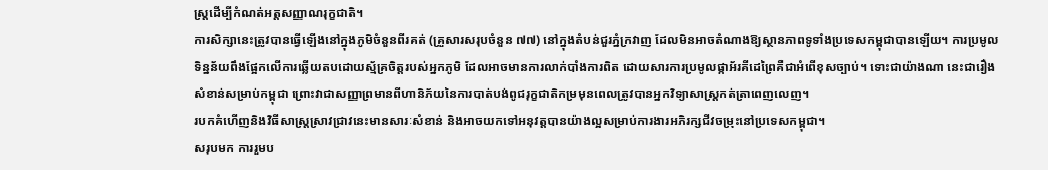ស្ត្រដើម្បីកំណត់អត្តសញ្ញាណរុក្ខជាតិ។
ការសិក្សានេះត្រូវបានធ្វើឡើងនៅក្នុងភូមិចំនួនពីរគត់ (គ្រួសារសរុបចំនួន ៧៧) នៅក្នុងតំបន់ជួរភ្នំក្រវាញ ដែលមិនអាចតំណាងឱ្យស្ថានភាពទូទាំងប្រទេសកម្ពុជាបានឡើយ។ ការប្រមូលទិន្នន័យពឹងផ្អែកលើការឆ្លើយតបដោយស្ម័គ្រចិត្តរបស់អ្នកភូមិ ដែលអាចមានការលាក់បាំងការពិត ដោយសារការប្រមូលផ្កាអ័រគីដេព្រៃគឺជាអំពើខុសច្បាប់។ ទោះជាយ៉ាងណា នេះជារឿងសំខាន់សម្រាប់កម្ពុជា ព្រោះវាជាសញ្ញាព្រមានពីហានិភ័យនៃការបាត់បង់ពូជរុក្ខជាតិកម្រមុនពេលត្រូវបានអ្នកវិទ្យាសាស្ត្រកត់ត្រាពេញលេញ។
របកគំហើញនិងវិធីសាស្ត្រស្រាវជ្រាវនេះមានសារៈសំខាន់ និងអាចយកទៅអនុវត្តបានយ៉ាងល្អសម្រាប់ការងារអភិរក្សជីវចម្រុះនៅប្រទេសកម្ពុជា។
សរុបមក ការរួមប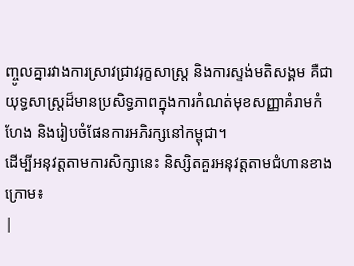ញ្ចូលគ្នារវាងការស្រាវជ្រាវរុក្ខសាស្ត្រ និងការស្ទង់មតិសង្គម គឺជាយុទ្ធសាស្ត្រដ៏មានប្រសិទ្ធភាពក្នុងការកំណត់មុខសញ្ញាគំរាមកំហែង និងរៀបចំផែនការអភិរក្សនៅកម្ពុជា។
ដើម្បីអនុវត្តតាមការសិក្សានេះ និស្សិតគួរអនុវត្តតាមជំហានខាងក្រោម៖
|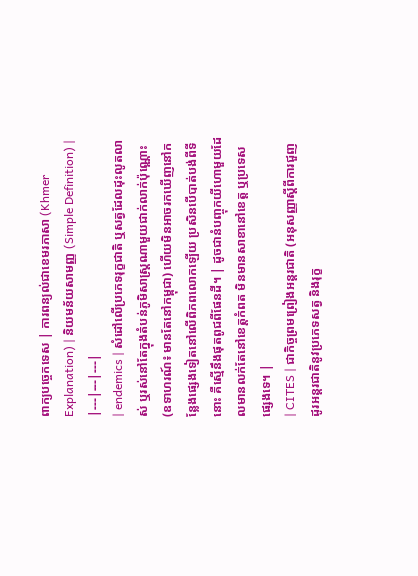ពាក្យបច្ចេកទេស | ការពន្យល់ជាខេមរភាសា (Khmer Explanation) | និយមន័យសាមញ្ញ (Simple Definition) |
|---|---|---|
| endemics | សំដៅលើប្រភេទរុក្ខជាតិ ឬសត្វដែលដុះលូតលាស់ ឬរស់នៅតែក្នុងតំបន់ភូមិសាស្ត្រណាមួយជាក់លាក់ប៉ុណ្ណោះ (ឧទាហរណ៍៖ មានតែនៅកម្ពុជា) ហើយមិនអាចរកឃើញនៅកន្លែងផ្សេងទៀតនៅលើពិភពលោកឡើយ ប្រសិនបើបាត់បង់ពីទីនោះ គឺស្មើនឹងផុតពូជពីផែនដី។ | ដូចជានំបញ្ចុកយីហោមួយដែលមានលក់តែនៅខេត្តកំពត មិនមានសាខានៅខេត្ត ឬប្រទេសផ្សេងទេ។ |
| CITES | ជាកិច្ចព្រមព្រៀងអន្តរជាតិ (អនុសញ្ញាស្តីពីការជួញដូរអន្តរជាតិនូវប្រភេទសត្វ និងរុក្ខ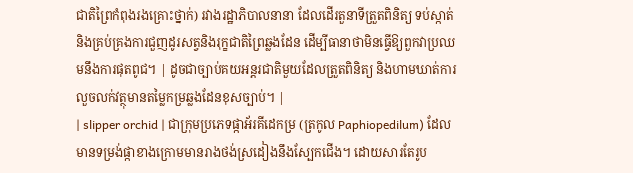ជាតិព្រៃកំពុងរងគ្រោះថ្នាក់) រវាងរដ្ឋាភិបាលនានា ដែលដើរតួនាទីត្រួតពិនិត្យ ទប់ស្កាត់ និងគ្រប់គ្រងការជួញដូរសត្វនិងរុក្ខជាតិព្រៃឆ្លងដែន ដើម្បីធានាថាមិនធ្វើឱ្យពួកវាប្រឈមនឹងការផុតពូជ។ | ដូចជាច្បាប់គយអន្តរជាតិមួយដែលត្រួតពិនិត្យ និងហាមឃាត់ការលួចលក់វត្ថុមានតម្លៃកម្រឆ្លងដែនខុសច្បាប់។ |
| slipper orchid | ជាក្រុមប្រភេទផ្កាអ័រគីដេកម្រ (ត្រកូល Paphiopedilum) ដែលមានទម្រង់ផ្កាខាងក្រោមមានរាងថង់ស្រដៀងនឹងស្បែកជើង។ ដោយសារតែរូប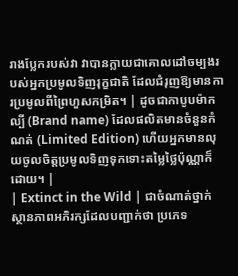រាងប្លែករបស់វា វាបានក្លាយជាគោលដៅចម្បងរបស់អ្នកប្រមូលទិញរុក្ខជាតិ ដែលជំរុញឱ្យមានការប្រមូលពីព្រៃហួសកម្រិត។ | ដូចជាកាបូបម៉ាកល្បី (Brand name) ដែលផលិតមានចំនួនកំណត់ (Limited Edition) ហើយអ្នកមានលុយចូលចិត្តប្រមូលទិញទុកទោះតម្លៃថ្លៃប៉ុណ្ណាក៏ដោយ។ |
| Extinct in the Wild | ជាចំណាត់ថ្នាក់ស្ថានភាពអភិរក្សដែលបញ្ជាក់ថា ប្រភេទ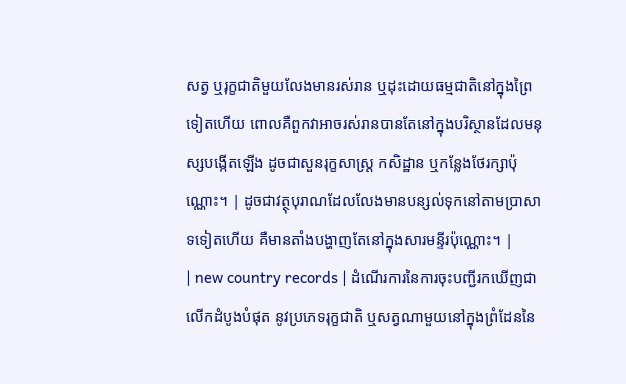សត្វ ឬរុក្ខជាតិមួយលែងមានរស់រាន ឬដុះដោយធម្មជាតិនៅក្នុងព្រៃទៀតហើយ ពោលគឺពួកវាអាចរស់រានបានតែនៅក្នុងបរិស្ថានដែលមនុស្សបង្កើតឡើង ដូចជាសួនរុក្ខសាស្ត្រ កសិដ្ឋាន ឬកន្លែងថែរក្សាប៉ុណ្ណោះ។ | ដូចជាវត្ថុបុរាណដែលលែងមានបន្សល់ទុកនៅតាមប្រាសាទទៀតហើយ គឺមានតាំងបង្ហាញតែនៅក្នុងសារមន្ទីរប៉ុណ្ណោះ។ |
| new country records | ដំណើរការនៃការចុះបញ្ជីរកឃើញជាលើកដំបូងបំផុត នូវប្រភេទរុក្ខជាតិ ឬសត្វណាមួយនៅក្នុងព្រំដែននៃ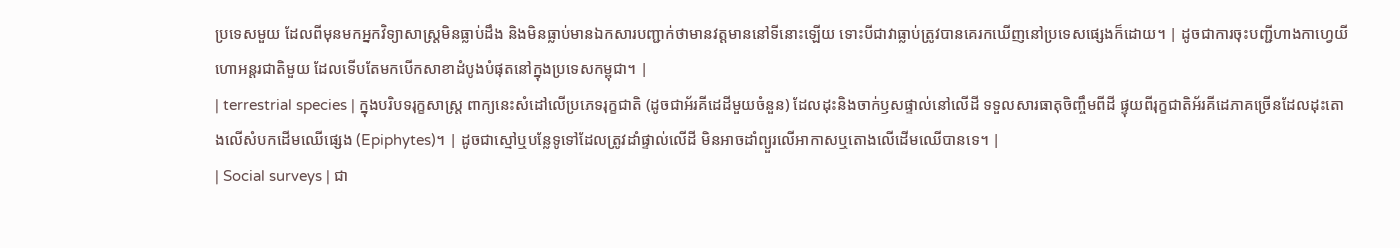ប្រទេសមួយ ដែលពីមុនមកអ្នកវិទ្យាសាស្ត្រមិនធ្លាប់ដឹង និងមិនធ្លាប់មានឯកសារបញ្ជាក់ថាមានវត្តមាននៅទីនោះឡើយ ទោះបីជាវាធ្លាប់ត្រូវបានគេរកឃើញនៅប្រទេសផ្សេងក៏ដោយ។ | ដូចជាការចុះបញ្ជីហាងកាហ្វេយីហោអន្តរជាតិមួយ ដែលទើបតែមកបើកសាខាដំបូងបំផុតនៅក្នុងប្រទេសកម្ពុជា។ |
| terrestrial species | ក្នុងបរិបទរុក្ខសាស្ត្រ ពាក្យនេះសំដៅលើប្រភេទរុក្ខជាតិ (ដូចជាអ័រគីដេដីមួយចំនួន) ដែលដុះនិងចាក់ឫសផ្ទាល់នៅលើដី ទទួលសារធាតុចិញ្ចឹមពីដី ផ្ទុយពីរុក្ខជាតិអ័រគីដេភាគច្រើនដែលដុះតោងលើសំបកដើមឈើផ្សេង (Epiphytes)។ | ដូចជាស្មៅឬបន្លែទូទៅដែលត្រូវដាំផ្ទាល់លើដី មិនអាចដាំព្យួរលើអាកាសឬតោងលើដើមឈើបានទេ។ |
| Social surveys | ជា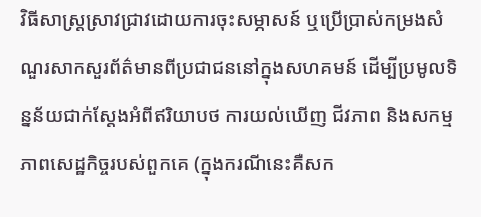វិធីសាស្ត្រស្រាវជ្រាវដោយការចុះសម្ភាសន៍ ឬប្រើប្រាស់កម្រងសំណួរសាកសួរព័ត៌មានពីប្រជាជននៅក្នុងសហគមន៍ ដើម្បីប្រមូលទិន្នន័យជាក់ស្តែងអំពីឥរិយាបថ ការយល់ឃើញ ជីវភាព និងសកម្មភាពសេដ្ឋកិច្ចរបស់ពួកគេ (ក្នុងករណីនេះគឺសក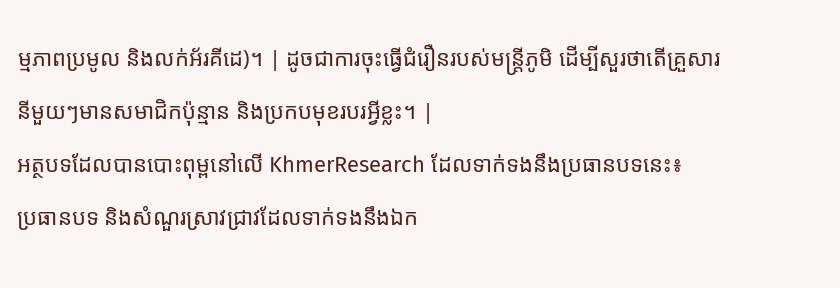ម្មភាពប្រមូល និងលក់អ័រគីដេ)។ | ដូចជាការចុះធ្វើជំរឿនរបស់មន្ត្រីភូមិ ដើម្បីសួរថាតើគ្រួសារនីមួយៗមានសមាជិកប៉ុន្មាន និងប្រកបមុខរបរអ្វីខ្លះ។ |
អត្ថបទដែលបានបោះពុម្ពនៅលើ KhmerResearch ដែលទាក់ទងនឹងប្រធានបទនេះ៖
ប្រធានបទ និងសំណួរស្រាវជ្រាវដែលទាក់ទងនឹងឯក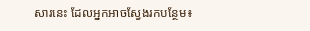សារនេះ ដែលអ្នកអាចស្វែងរកបន្ថែម៖